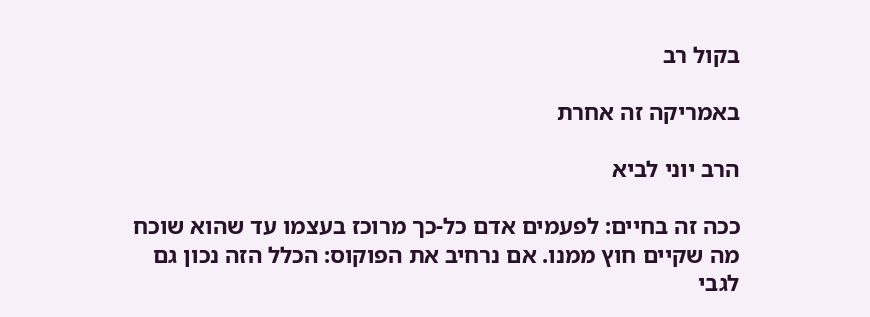בקול רב

באמריקה זה אחרת

הרב יוני לביא

ככה זה בחיים: לפעמים אדם כל-כך מרוכז בעצמו עד שהוא שוכח מה שקיים חוץ ממנו. אם נרחיב את הפוקוס: הכלל הזה נכון גם לגבי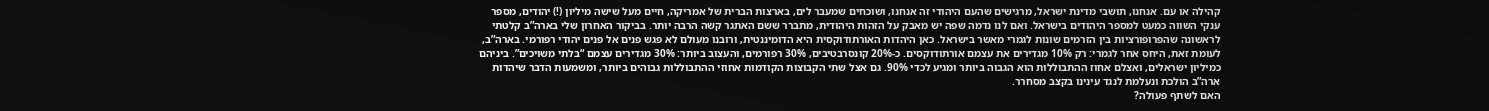קהילה או עם. אנחנו, תושבי מדינת ישראל, מרגישים שהעם היהודי זה אנחנו, ושוכחים שמעבר לים, בארצות הברית של אמריקה, חיים מעל שישה מיליון (!) יהודים, מספר ענקי השווה כמעט למספר היהודים בישראל. ואם לנו נדמה שפה יש מאבק על הזהות היהודית, מתברר ששם האתגר קשה הרבה יותר. בביקור האחרון שלי בארה”ב קלטתי לראשונה שהפרופורציות בין הזרמים שונות לגמרי מאשר בישראל. כאן היהדות האורתודוקסית היא הדומיננטית, ורובנו מעולם לא פגש פנים אל פנים יהודי רפורמי. בארה”ב, לעומת זאת, היחס אחר לגמרי: רק 10% מגדירים את עצמם אורתודוקסים. כ-20% קונסרבטיבים, 30% רפורמים, והעצוב ביותר: 30% מגדירים עצמם “בלתי משויכים”. ביניהם כמיליון ישראלים, ואצלם אחוז ההתבוללות הוא הגבוה ביותר ומגיע לכדי 90%. גם אצל שתי הקבוצות הקודמות אחוזי ההתבוללות גבוהים ביותר, ומשמעות הדבר שיהדות ארה”ב הולכת ונעלמת לנגד עינינו בקצב מסחרר.
האם לשתף פעולה?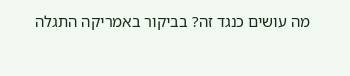מה עושים כנגד זה? בביקור באמריקה התגלה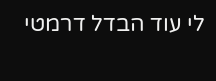לי עוד הבדל דרמטי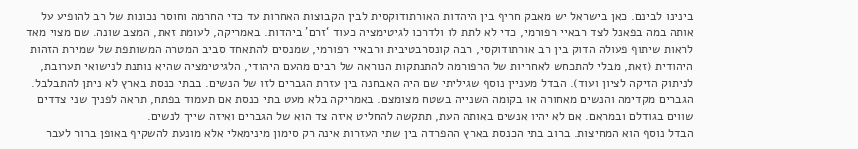בינינו לבינם. כאן בישראל יש מאבק חריף בין היהדות האורתודוקסית לבין הקבוצות האחרות עד כדי החרמה וחוסר נכונות של רב להופיע על אותה במה בפאנל לצד רבאיי רפורמי, כדי לא לתת לו ולדרכו לגיטימציה כעוד ‘זרם’ ביהדות. באמריקה, לעומת זאת, המצב שונה. שם מצוי מאד לראות שיתוף פעולה הדוק בין רב אורתודוקסי, רבה קונסרבטיבית ורבאיי רפורמי, שמנסים להתאחד סביב המטרה המשותפת של שמירת הזהות היהודית (זאת, מבלי להתכחש לאחריות של הרפורמה להתנתקות הנוראה של רבים מהעם היהודי, הלגיטימציה שהיא נותנת לנישואי תערובת, לניתוק הזיקה לציון ועוד). הבדל מעניין נוסף שגיליתי שם היה האבחנה בין עזרת הגברים לזו של הנשים. בבתי כנסת בארץ לא ניתן להתבלבל. הגברים מקדימה והנשים מאחורה או בקומה השנייה בשטח מצומצם. באמריקה בלא מעט בתי כנסת אם תעמוד בפתח, תראה לפניך שני צדדים שווים בגודלם ובמראם. אם לא יהיו אנשים באותה העת, תתקשה להחליט איזה צד הוא של הגברים ואיזה שייך לנשים.
הבדל נוסף הוא המחיצות. ברוב בתי הכנסת בארץ ההפרדה בין שתי העזרות אינה רק סימון מינימאלי אלא מונעת להשקיף באופן ברור לעבר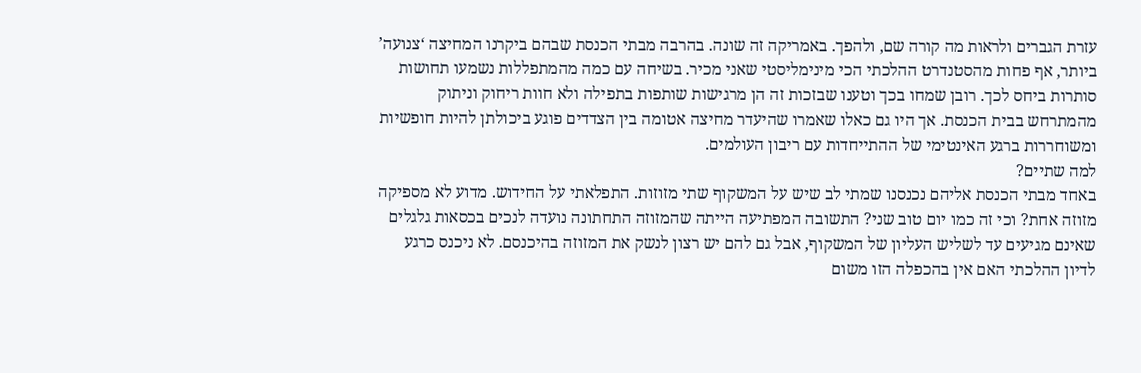עזרת הגברים ולראות מה קורה שם, ולהפך. באמריקה זה שונה. בהרבה מבתי הכנסת שבהם ביקרנו המחיצה ‘צנועה’ ביותר, אף פחות מהסטנדרט ההלכתי הכי מינימליסטי שאני מכיר. בשיחה עם כמה מהמתפללות נשמעו תחושות סותרות ביחס לכך. רובן שמחו בכך וטענו שבזכות זה הן מרגישות שותפות בתפילה ולא חוות ריחוק וניתוק מהמתרחש בבית הכנסת. אך היו גם כאלו שאמרו שהיעדר מחיצה אטומה בין הצדדים פוגע ביכולתן להיות חופשיות ומשוחררות ברגע האינטימי של ההתייחדות עם ריבון העולמים.
למה שתיים?
באחד מבתי הכנסת אליהם נכנסנו שמתי לב שיש על המשקוף שתי מזוזות. התפלאתי על החידוש. מדוע לא מספיקה מזוזה אחת? וכי זה כמו יום טוב שני? התשובה המפתיעה הייתה שהמזוזה התחתונה נועדה לנכים בכסאות גלגלים שאינם מגיעים עד לשליש העליון של המשקוף, אבל גם להם יש רצון לנשק את המזוזה בהיכנסם. לא ניכנס כרגע לדיון ההלכתי האם אין בהכפלה הזו משום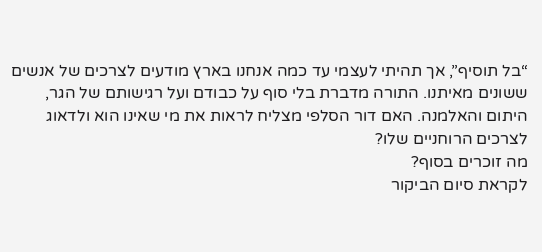“בל תוסיף”, אך תהיתי לעצמי עד כמה אנחנו בארץ מודעים לצרכים של אנשים ששונים מאיתנו. התורה מדברת בלי סוף על כבודם ועל רגישותם של הגר, היתום והאלמנה. האם דור הסלפי מצליח לראות את מי שאינו הוא ולדאוג לצרכים הרוחניים שלו?
מה זוכרים בסוף?
לקראת סיום הביקור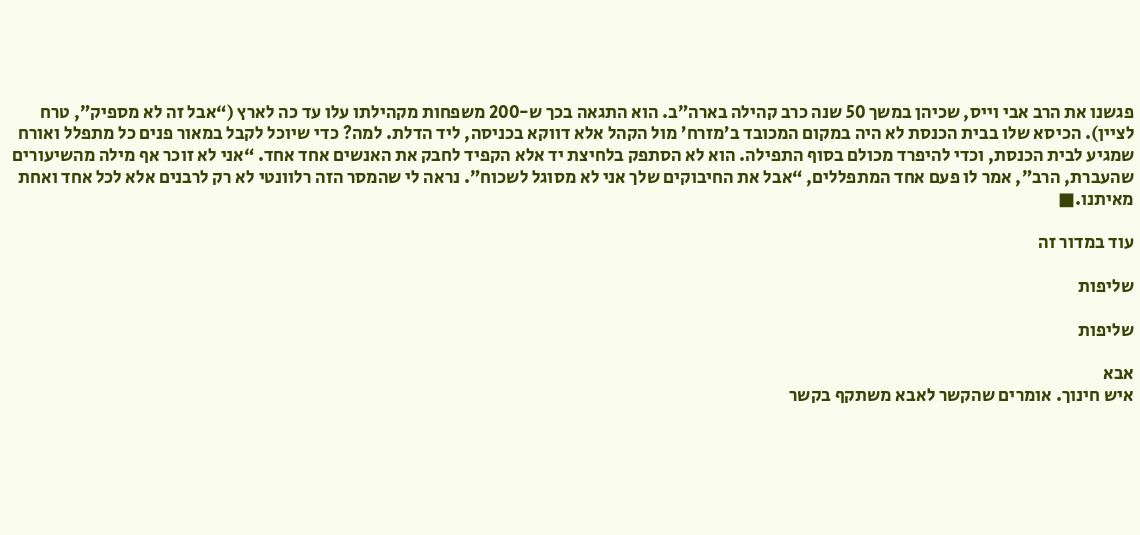פגשנו את הרב אבי וייס, שכיהן במשך 50 שנה כרב קהילה בארה”ב. הוא התגאה בכך ש-200 משפחות מקהילתו עלו עד כה לארץ (“אבל זה לא מספיק”, טרח לציין). הכיסא שלו בבית הכנסת לא היה במקום המכובד ב’מזרח’ מול הקהל אלא דווקא בכניסה, ליד הדלת. למה? כדי שיוכל לקבל במאור פנים כל מתפלל ואורח שמגיע לבית הכנסת, וכדי להיפרד מכולם בסוף התפילה. הוא לא הסתפק בלחיצת יד אלא הקפיד לחבק את האנשים אחד אחד. “אני לא זוכר אף מילה מהשיעורים שהעברת, הרב”, אמר לו פעם אחד המתפללים, “אבל את החיבוקים שלך אני לא מסוגל לשכוח”. נראה לי שהמסר הזה רלוונטי לא רק לרבנים אלא לכל אחד ואחת מאיתנו.■

עוד במדור זה

שליפות

שליפות

אבא
איש חינוך. אומרים שהקשר לאבא משתקף בקשר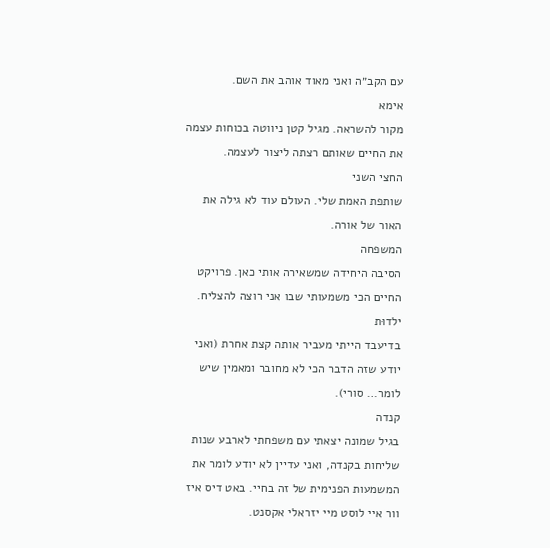עם הקב״ה ואני מאוד אוהב את השם.
אימא
מקור להשראה. מגיל קטן ניווטה בכוחות עצמה את החיים שאותם רצתה ליצור לעצמה.
החצי השני
שותפת האמת שלי. העולם עוד לא גילה את האור של אורה.
המשפחה
הסיבה היחידה שמשאירה אותי כאן. פרויקט החיים הכי משמעותי שבו אני רוצה להצליח.
ילדוּת
בדיעבד הייתי מעביר אותה קצת אחרת (ואני יודע שזה הדבר הכי לא מחובר ומאמין שיש לומר… סורי).
קנדה
בגיל שמונה יצאתי עם משפחתי לארבע שנות שליחות בקנדה, ואני עדיין לא יודע לומר את המשמעות הפנימית של זה בחיי. באט דיס איז וור איי לוסט מיי יזראלי אקסנט.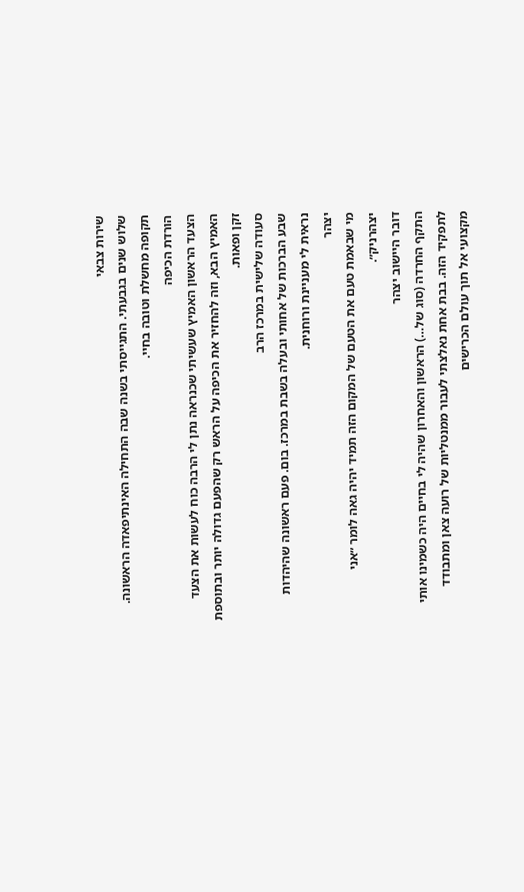שירות צבאי
שלוש שנים בגבעתי. התגייסתי בשנה שבה התחילה האינתיפאדה הראשונה. תקופה מחשלת וטובה בחיי.
הורדת הכיפה
הצעד הראשון האמיץ שעשיתי שכנראה נתן לי הרבה כוח לעשות את הצעד האמיץ הבא, וזה להחזיר את הכיפה על הראש רק שהפעם גדולה יותר ובתוספת זקן ופאות.
סעודה שלישית במרכז הרב
שבע הברכות של אחותי ובעלה בשבת במרכז. בום. פעם ראשונה שהיהדות נראית לי מעניינת ורוחנית.
יצהר
מי שבאמת טעם את הטעם של המקום הזה תמיד יהיה גאה לומר ״אני יצהרניק״.
דובר היישוב יצהר
התקף החרדה (סוג של…) הראשון והאחרון שהיה לי בחיים היה כשמינו אותי לתפקיד הזה. בבת אחת נאלצתי לעבור ממנטליות של רועה צאן ומתבודד מקצועי אל תוך עולם הכרישים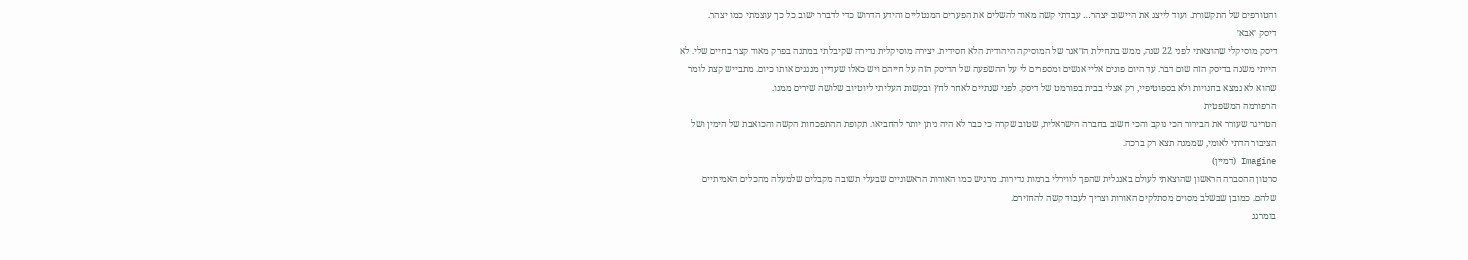והטורפים של התקשורת. ועוד לייצג את היישוב יצהר… עבדתי קשה מאוד להשלים את הפערים המנטליים והידע הדרוש כדי לדברר ישוב כל כך עוצמתי כמו יצהר.
דיסק ׳אבא׳
דיסק מוסיקלי שהוצאתי לפני 22 שנה, ממש בתחילת הז׳אנר של המוסיקה היהודית הלא חסידית. יצירה מוסיקלית נדירה שקיבלתי במתנה בפרק מאוד קצר בחיים שלי. לא הייתי משנה בדיסק הזה שום דבר. עד היום פונים אליי אנשים ומספרים לי על ההשפעה של הדיסק הזה על חייהם ויש כאלו שעדיין מנגנים אותו כיום. מתבייש קצת לומר שהוא לא נמצא בחנויות ולא בספוטיפיי, רק אצלי בבית בפורמט של דיסק. לפני שנתיים לאחר לחץ ובקשות העליתי ליוטיוב שלושה שירים ממנו.
הרפורמה המשפטית
הטריגר שעורר את הבירור הכי נוקב והכי חשוב בחברה הישראלית, שטוב שקרה כי כבר לא היה ניתן יותר להחביאו. תקופת ההתפכחות הקשה והכואבת של הימין ושל הציבור הדתי לאומי, שממנה תצא רק ברכה.
Imagine (דמיין)
סרטון ההסברה הראשון שהוצאתי לעולם באנגלית שהפך לווירלי ברמות נדירות. מרגיש כמו האורות הראשוניים שבעלי תשובה מקבלים שלמעלה מהכלים האמיתיים שלהם. כמובן שבשלב מסוים מסתלקים האורות וצריך לעבוד קשה להחזירם.
בומרנג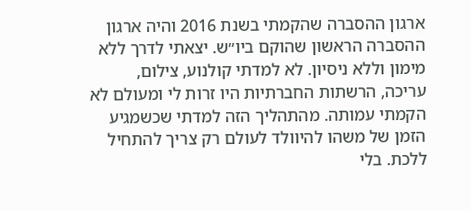ארגון ההסברה שהקמתי בשנת 2016 והיה ארגון ההסברה הראשון שהוקם ביו״ש. יצאתי לדרך ללא מימון וללא ניסיון. לא למדתי קולנוע, צילום, עריכה, הרשתות החברתיות היו זרות לי ומעולם לא הקמתי עמותה. מהתהליך הזה למדתי שכשמגיע הזמן של משהו להיוולד לעולם רק צריך להתחיל ללכת. בלי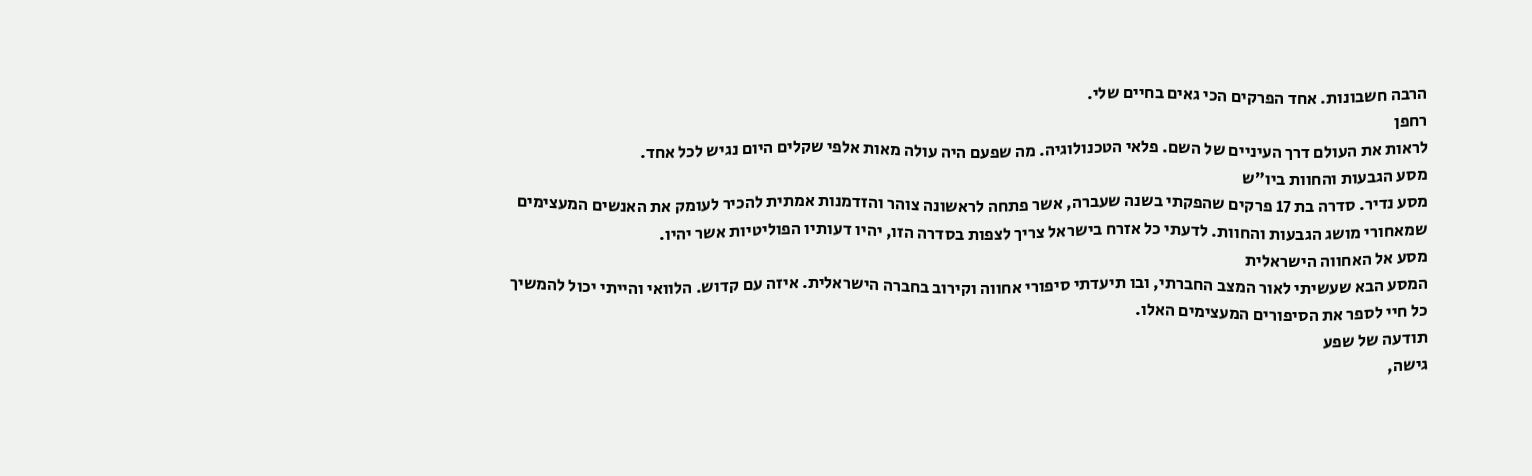הרבה חשבונות. אחד הפרקים הכי גאים בחיים שלי.
רחפן
לראות את העולם דרך העיניים של השם. פלאי הטכנולוגיה. מה שפעם היה עולה מאות אלפי שקלים היום נגיש לכל אחד.
מסע הגבעות והחוות ביו״ש
מסע נדיר. סדרה בת 17 פרקים שהפקתי בשנה שעברה, אשר פתחה לראשונה צוהר והזדמנות אמתית להכיר לעומק את האנשים המעצימים שמאחורי מושג הגבעות והחוות. לדעתי כל אזרח בישראל צריך לצפות בסדרה הזו, יהיו דעותיו הפוליטיות אשר יהיו.
מסע אל האחווה הישראלית
המסע הבא שעשיתי לאור המצב החברתי, ובו תיעדתי סיפורי אחווה וקירוב בחברה הישראלית. איזה עם קדוש. הלוואי והייתי יכול להמשיך כל חיי לספר את הסיפורים המעצימים האלו.
תודעה של שפע
גישה,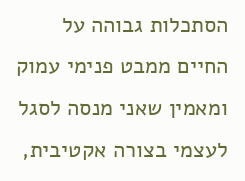הסתכלות גבוהה על החיים ממבט פנימי עמוק ומאמין שאני מנסה לסגל לעצמי בצורה אקטיבית,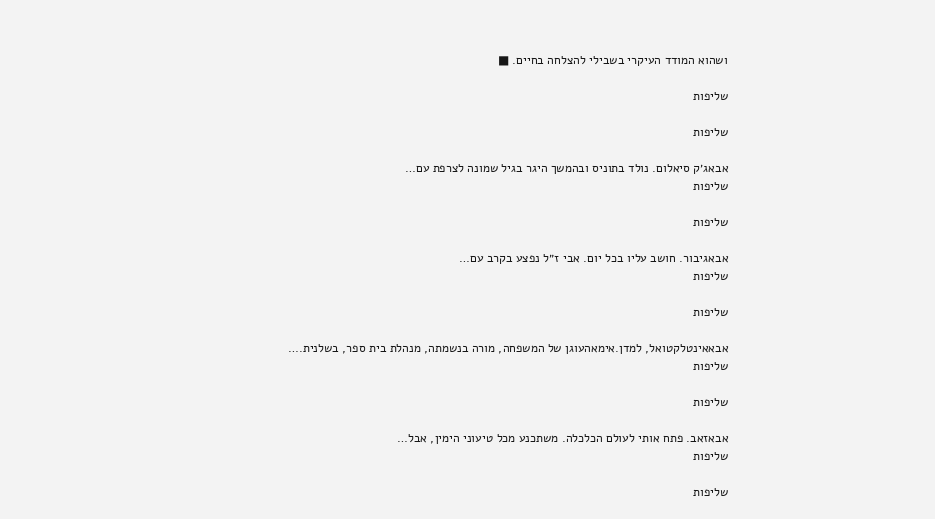ושהוא המודד העיקרי בשבילי להצלחה בחיים. ■

שליפות

שליפות

אבאג׳ק סיאלום. נולד בתוניס ובהמשך היגר בגיל שמונה לצרפת עם…
שליפות

שליפות

אבאגיבור. חושב עליו בכל יום. אבי ז״ל נפצע בקרב עם…
שליפות

שליפות

אבאאינטלקטואל, למדן.אימאהעוגן של המשפחה, מורה בנשמתה, מנהלת בית ספר, בשלנית.…
שליפות

שליפות

אבאזאב. פתח אותי לעולם הכלכלה. משתכנע מכל טיעוני הימין, אבל…
שליפות

שליפות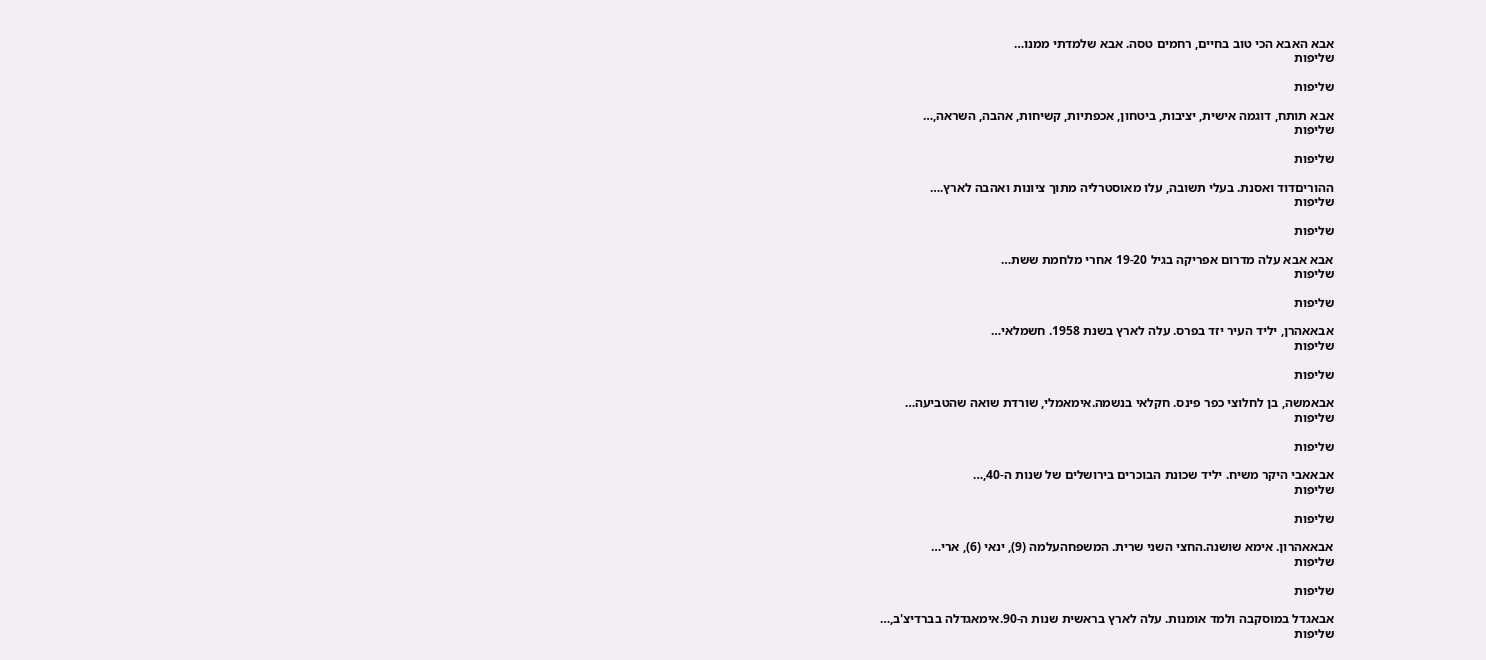אבא האבא הכי טוב בחיים, רחמים טסה. אבא שלמדתי ממנו…
שליפות

שליפות

אבא תותח, דוגמה אישית, יציבות, ביטחון, אכפתיות, קשיחות, אהבה, השראה,…
שליפות

שליפות

ההוריםדוד ואסנת. בעלי תשובה, עלו מאוסטרליה מתוך ציונות ואהבה לארץ.…
שליפות

שליפות

אבא אבא עלה מדרום אפריקה בגיל 19-20 אחרי מלחמת ששת…
שליפות

שליפות

אבאאהרן, יליד העיר יזד בפרס. עלה לארץ בשנת 1958. חשמלאי…
שליפות

שליפות

אבאמשה, בן לחלוצי כפר פינס. חקלאי בנשמה.אימאמלי, שורדת שואה שהטביעה…
שליפות

שליפות

אבאאבי היקר משיח. יליד שכונת הבוכרים בירושלים של שנות ה-40,…
שליפות

שליפות

אבאאהרון. אימא שושנה.החצי השני שרית. המשפחהעלמה (9), ינאי (6), ארי…
שליפות

שליפות

אבאגדל במוסקבה ולמד אומנות. עלה לארץ בראשית שנות ה-90.אימאגדלה בברדיצ'ב,…
שליפות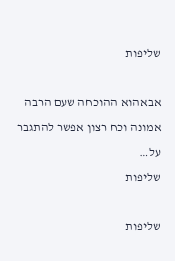שליפות

אבאהוא ההוכחה שעם הרבה אמונה וכח רצון אפשר להתגבר על…
שליפות

שליפות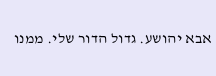אבא יהושע. גדול הדור שלי. ממנו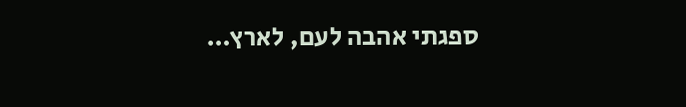ספגתי אהבה לעם, לארץ…